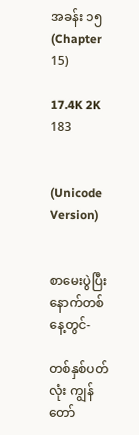အခန်း ၁၅ (Chapter 15)

17.4K 2K 183


(Unicode Version)


စာမေးပွဲပြီး နောက်တစ်နေ့တွင်-

တစ်နှစ်ပတ်လုံး ကျွန်တော်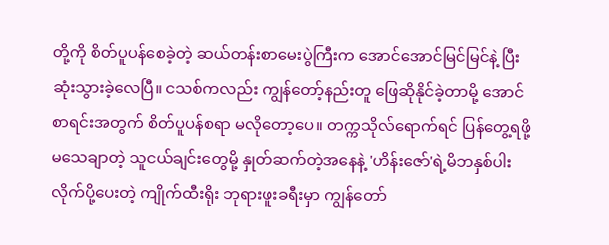တို့ကို စိတ်ပူပန်စေခဲ့တဲ့ ဆယ်တန်းစာမေးပွဲကြီးက အောင်အောင်မြင်မြင်နဲ့ ပြီးဆုံးသွားခဲ့လေပြီ။ ငသစ်ကလည်း ကျွန်တော့်နည်းတူ ဖြေဆိုနိုင်ခဲ့တာမို့ အောင်စာရင်းအတွက် စိတ်ပူပန်စရာ မလိုတော့ပေ။ တက္ကသိုလ်ရောက်ရင် ပြန်တွေ့ရဖို့ မသေချာတဲ့ သူငယ်ချင်းတွေမို့ နှုတ်ဆက်တဲ့အနေနဲ့ 'ဟိန်းဇော်'ရဲ့မိဘနှစ်ပါး လိုက်ပို့ပေးတဲ့ ကျိုက်ထီးရိုး ဘုရားဖူးခရီးမှာ ကျွန်တော်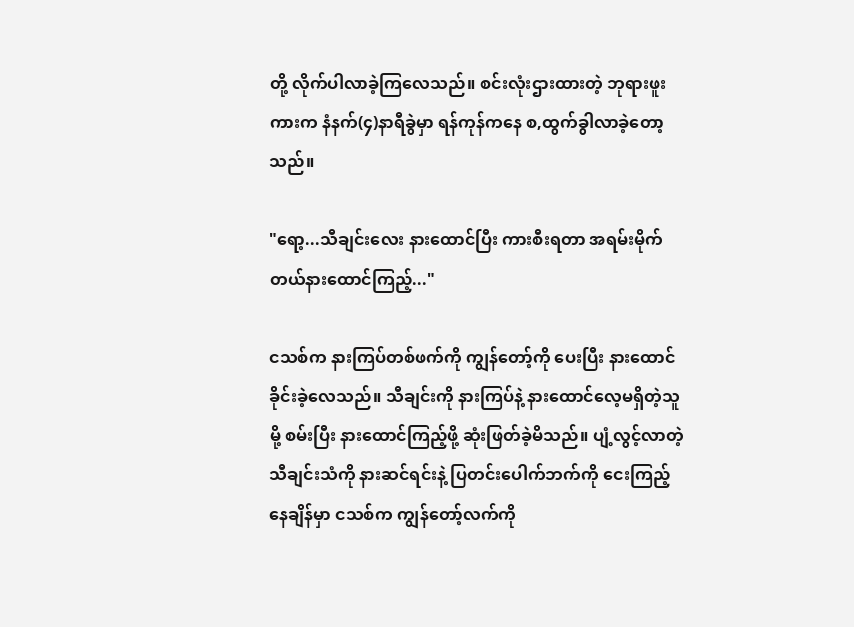တို့ လိုက်ပါလာခဲ့ကြ‌လေသည်။ စင်းလုံးဌားထားတဲ့ ဘုရားဖူးကားက နံနက်(၄)နာရီခွဲမှာ ရန်ကုန်ကနေ စ,ထွက်ခွါလာခဲ့‌တော့သည်။

"ရော့...သီချင်းလေး နားထောင်ပြီး ကားစီးရတာ အရမ်းမိုက်တယ်နားထောင်ကြည့်..."

ငသစ်က နားကြပ်တစ်ဖက်ကို ကျွန်တော့်ကို ပေးပြီး နားထောင်ခိုင်းခဲ့လေသည်။ သီချင်းကို နားကြပ်နဲ့ နားထောင်လေ့မရှိတဲ့သူမို့ စမ်းပြီး နားထောင်ကြည့်ဖို့ ဆုံးဖြတ်ခဲ့မိသည်။ ပျံ့လွင့်လာတဲ့ သီချင်းသံကို နားဆင်ရင်းနဲ့ ပြတင်းပေါက်ဘက်ကို ငေးကြည့်နေချိန်မှာ ငသစ်က ကျွန်တော့်လက်ကို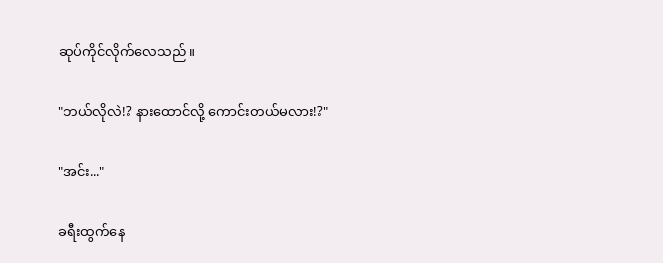ဆုပ်ကိုင်လိုက်လေသည်။

"ဘယ်လိုလဲ!? နားထောင်လို့ ကောင်းတယ်မလား!?"

"အင်း..."

ခရီးထွက်နေ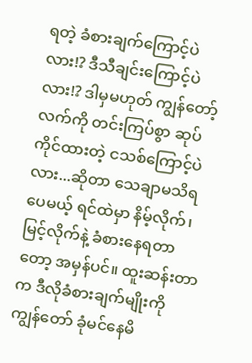ရတဲ့ ခံစားချက်ကြောင့်ပဲလား!? ဒီသီချင်းကြောင့်ပဲလား!? ဒါမှမဟုတ် ကျွန်တော့်လက်ကို တင်းကြပ်စွာ ဆုပ်ကိုင်ထားတဲ့ ငသစ်ကြောင့်ပဲလား...ဆိုတာ သေချာမသိရပေမယ့် ရင်ထဲမှာ နိမ့်လိုက်၊ မြင့်လိုက်နဲ့ ခံစားနေရတာတော့ အမှန်ပင်။ ထူးဆန်းတာက ဒီလိုခံစားချက်မျိုးကို ကျွန်တော် ခုံမင်နေမိ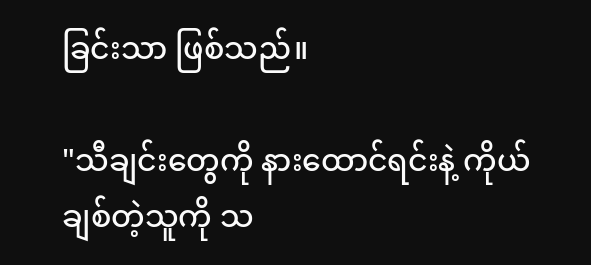ခြင်းသာ ဖြစ်သည်။

"သီချင်းတွေကို နားထောင်ရင်းနဲ့ ကိုယ် ချစ်တဲ့သူကို သ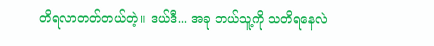တိရလာတတ်တယ်တဲ့။ ဒယ်ဒီ... အခု ဘယ်သူ့ကို သတိရနေလဲ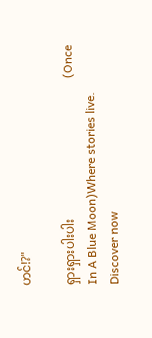ဟင်!?"

ရှားရှားပါးပါး                                             (Once In A Blue Moon)Where stories live. Discover now